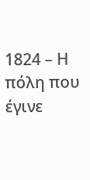1824 – Η πόλη που έγινε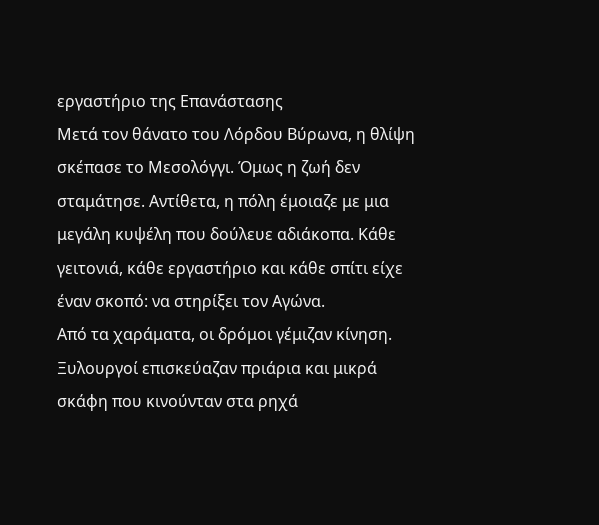εργαστήριο της Επανάστασης
Μετά τον θάνατο του Λόρδου Βύρωνα, η θλίψη σκέπασε το Μεσολόγγι. Όμως η ζωή δεν σταμάτησε. Αντίθετα, η πόλη έμοιαζε με μια μεγάλη κυψέλη που δούλευε αδιάκοπα. Κάθε γειτονιά, κάθε εργαστήριο και κάθε σπίτι είχε έναν σκοπό: να στηρίξει τον Αγώνα.
Από τα χαράματα, οι δρόμοι γέμιζαν κίνηση. Ξυλουργοί επισκεύαζαν πριάρια και μικρά σκάφη που κινούνταν στα ρηχά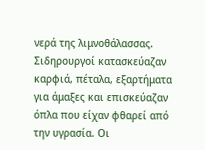νερά της λιμνοθάλασσας. Σιδηρουργοί κατασκεύαζαν καρφιά, πέταλα, εξαρτήματα για άμαξες και επισκεύαζαν όπλα που είχαν φθαρεί από την υγρασία. Οι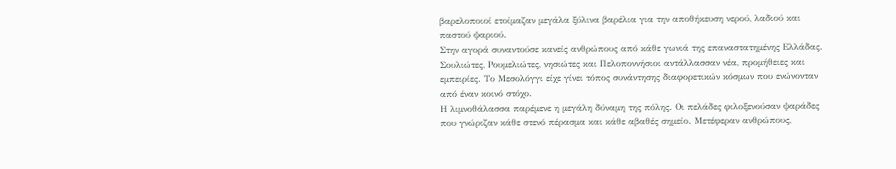βαρελοποιοί ετοίμαζαν μεγάλα ξύλινα βαρέλια για την αποθήκευση νερού, λαδιού και παστού ψαριού.
Στην αγορά συναντούσε κανείς ανθρώπους από κάθε γωνιά της επαναστατημένης Ελλάδας. Σουλιώτες, Ρουμελιώτες, νησιώτες και Πελοποννήσιοι αντάλλασσαν νέα, προμήθειες και εμπειρίες. Το Μεσολόγγι είχε γίνει τόπος συνάντησης διαφορετικών κόσμων που ενώνονταν από έναν κοινό στόχο.
Η λιμνοθάλασσα παρέμενε η μεγάλη δύναμη της πόλης. Οι πελάδες φιλοξενούσαν ψαράδες που γνώριζαν κάθε στενό πέρασμα και κάθε αβαθές σημείο. Μετέφεραν ανθρώπους,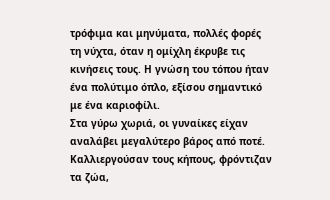τρόφιμα και μηνύματα, πολλές φορές τη νύχτα, όταν η ομίχλη έκρυβε τις κινήσεις τους. Η γνώση του τόπου ήταν ένα πολύτιμο όπλο, εξίσου σημαντικό με ένα καριοφίλι.
Στα γύρω χωριά, οι γυναίκες είχαν αναλάβει μεγαλύτερο βάρος από ποτέ. Καλλιεργούσαν τους κήπους, φρόντιζαν τα ζώα,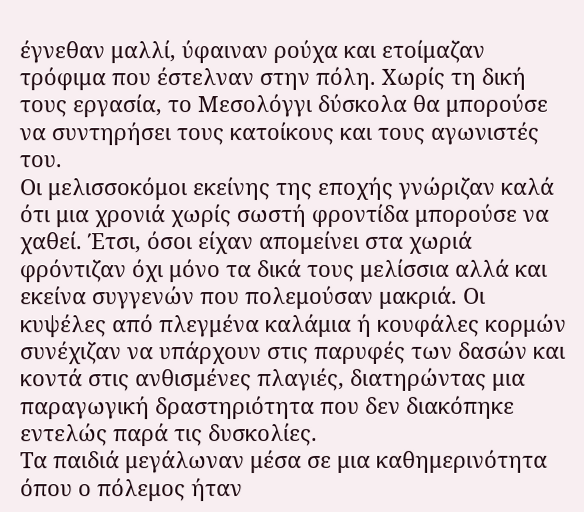έγνεθαν μαλλί, ύφαιναν ρούχα και ετοίμαζαν τρόφιμα που έστελναν στην πόλη. Χωρίς τη δική τους εργασία, το Μεσολόγγι δύσκολα θα μπορούσε να συντηρήσει τους κατοίκους και τους αγωνιστές του.
Οι μελισσοκόμοι εκείνης της εποχής γνώριζαν καλά ότι μια χρονιά χωρίς σωστή φροντίδα μπορούσε να χαθεί. Έτσι, όσοι είχαν απομείνει στα χωριά φρόντιζαν όχι μόνο τα δικά τους μελίσσια αλλά και εκείνα συγγενών που πολεμούσαν μακριά. Οι κυψέλες από πλεγμένα καλάμια ή κουφάλες κορμών συνέχιζαν να υπάρχουν στις παρυφές των δασών και κοντά στις ανθισμένες πλαγιές, διατηρώντας μια παραγωγική δραστηριότητα που δεν διακόπηκε εντελώς παρά τις δυσκολίες.
Τα παιδιά μεγάλωναν μέσα σε μια καθημερινότητα όπου ο πόλεμος ήταν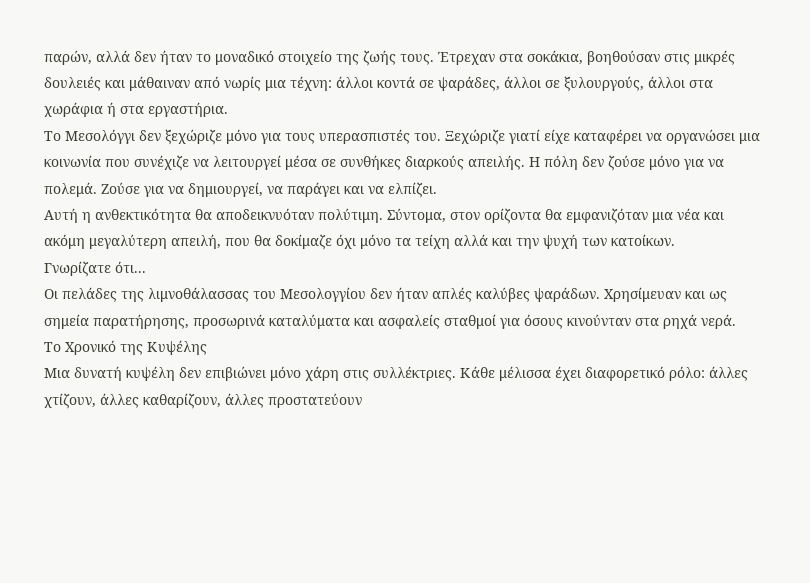παρών, αλλά δεν ήταν το μοναδικό στοιχείο της ζωής τους. Έτρεχαν στα σοκάκια, βοηθούσαν στις μικρές δουλειές και μάθαιναν από νωρίς μια τέχνη: άλλοι κοντά σε ψαράδες, άλλοι σε ξυλουργούς, άλλοι στα χωράφια ή στα εργαστήρια.
Το Μεσολόγγι δεν ξεχώριζε μόνο για τους υπερασπιστές του. Ξεχώριζε γιατί είχε καταφέρει να οργανώσει μια κοινωνία που συνέχιζε να λειτουργεί μέσα σε συνθήκες διαρκούς απειλής. Η πόλη δεν ζούσε μόνο για να πολεμά. Ζούσε για να δημιουργεί, να παράγει και να ελπίζει.
Αυτή η ανθεκτικότητα θα αποδεικνυόταν πολύτιμη. Σύντομα, στον ορίζοντα θα εμφανιζόταν μια νέα και ακόμη μεγαλύτερη απειλή, που θα δοκίμαζε όχι μόνο τα τείχη αλλά και την ψυχή των κατοίκων.
Γνωρίζατε ότι...
Οι πελάδες της λιμνοθάλασσας του Μεσολογγίου δεν ήταν απλές καλύβες ψαράδων. Χρησίμευαν και ως σημεία παρατήρησης, προσωρινά καταλύματα και ασφαλείς σταθμοί για όσους κινούνταν στα ρηχά νερά.
Το Χρονικό της Κυψέλης
Μια δυνατή κυψέλη δεν επιβιώνει μόνο χάρη στις συλλέκτριες. Κάθε μέλισσα έχει διαφορετικό ρόλο: άλλες χτίζουν, άλλες καθαρίζουν, άλλες προστατεύουν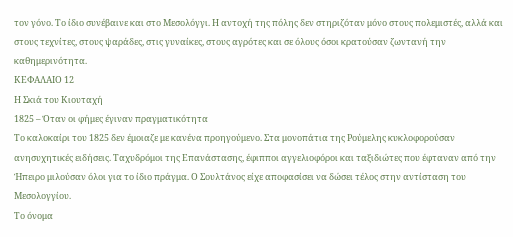τον γόνο. Το ίδιο συνέβαινε και στο Μεσολόγγι. Η αντοχή της πόλης δεν στηριζόταν μόνο στους πολεμιστές, αλλά και στους τεχνίτες, στους ψαράδες, στις γυναίκες, στους αγρότες και σε όλους όσοι κρατούσαν ζωντανή την καθημερινότητα.
ΚΕΦΑΛΑΙΟ 12
Η Σκιά του Κιουταχή
1825 – Όταν οι φήμες έγιναν πραγματικότητα
Το καλοκαίρι του 1825 δεν έμοιαζε με κανένα προηγούμενο. Στα μονοπάτια της Ρούμελης κυκλοφορούσαν ανησυχητικές ειδήσεις. Ταχυδρόμοι της Επανάστασης, έφιπποι αγγελιοφόροι και ταξιδιώτες που έφταναν από την Ήπειρο μιλούσαν όλοι για το ίδιο πράγμα. Ο Σουλτάνος είχε αποφασίσει να δώσει τέλος στην αντίσταση του Μεσολογγίου.
Το όνομα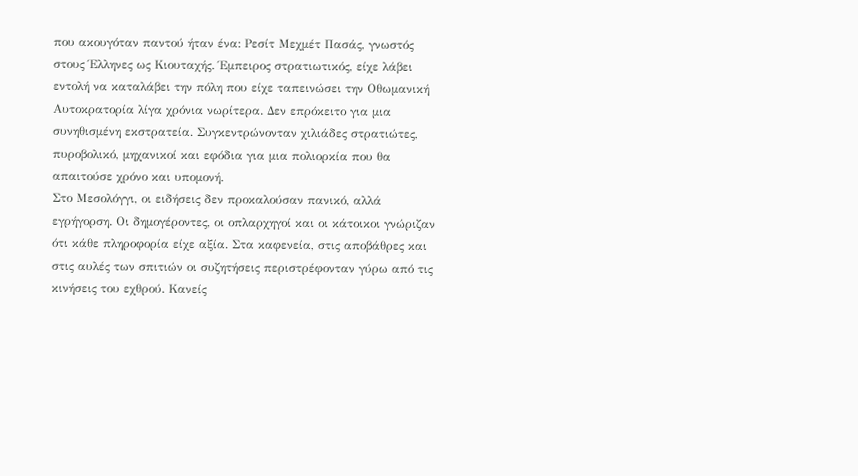που ακουγόταν παντού ήταν ένα: Ρεσίτ Μεχμέτ Πασάς, γνωστός στους Έλληνες ως Κιουταχής. Έμπειρος στρατιωτικός, είχε λάβει εντολή να καταλάβει την πόλη που είχε ταπεινώσει την Οθωμανική Αυτοκρατορία λίγα χρόνια νωρίτερα. Δεν επρόκειτο για μια συνηθισμένη εκστρατεία. Συγκεντρώνονταν χιλιάδες στρατιώτες, πυροβολικό, μηχανικοί και εφόδια για μια πολιορκία που θα απαιτούσε χρόνο και υπομονή.
Στο Μεσολόγγι, οι ειδήσεις δεν προκαλούσαν πανικό, αλλά εγρήγορση. Οι δημογέροντες, οι οπλαρχηγοί και οι κάτοικοι γνώριζαν ότι κάθε πληροφορία είχε αξία. Στα καφενεία, στις αποβάθρες και στις αυλές των σπιτιών οι συζητήσεις περιστρέφονταν γύρω από τις κινήσεις του εχθρού. Κανείς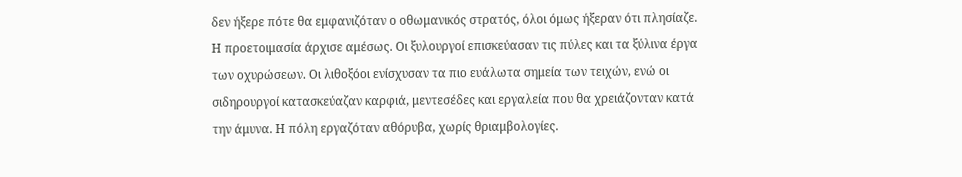δεν ήξερε πότε θα εμφανιζόταν ο οθωμανικός στρατός, όλοι όμως ήξεραν ότι πλησίαζε.
Η προετοιμασία άρχισε αμέσως. Οι ξυλουργοί επισκεύασαν τις πύλες και τα ξύλινα έργα των οχυρώσεων. Οι λιθοξόοι ενίσχυσαν τα πιο ευάλωτα σημεία των τειχών, ενώ οι σιδηρουργοί κατασκεύαζαν καρφιά, μεντεσέδες και εργαλεία που θα χρειάζονταν κατά την άμυνα. Η πόλη εργαζόταν αθόρυβα, χωρίς θριαμβολογίες.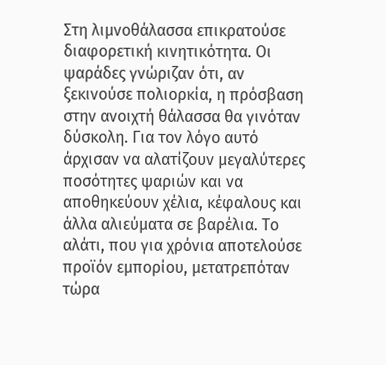Στη λιμνοθάλασσα επικρατούσε διαφορετική κινητικότητα. Οι ψαράδες γνώριζαν ότι, αν ξεκινούσε πολιορκία, η πρόσβαση στην ανοιχτή θάλασσα θα γινόταν δύσκολη. Για τον λόγο αυτό άρχισαν να αλατίζουν μεγαλύτερες ποσότητες ψαριών και να αποθηκεύουν χέλια, κέφαλους και άλλα αλιεύματα σε βαρέλια. Το αλάτι, που για χρόνια αποτελούσε προϊόν εμπορίου, μετατρεπόταν τώρα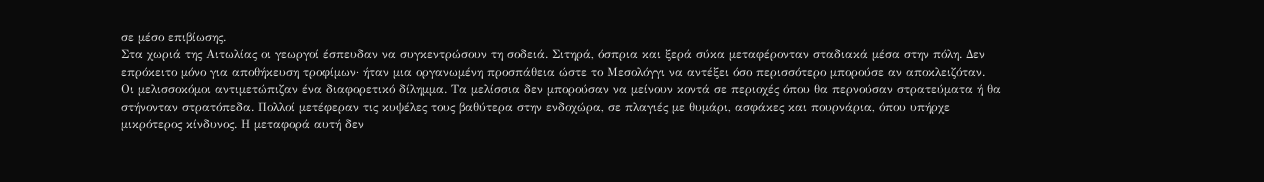σε μέσο επιβίωσης.
Στα χωριά της Αιτωλίας οι γεωργοί έσπευδαν να συγκεντρώσουν τη σοδειά. Σιτηρά, όσπρια και ξερά σύκα μεταφέρονταν σταδιακά μέσα στην πόλη. Δεν επρόκειτο μόνο για αποθήκευση τροφίμων· ήταν μια οργανωμένη προσπάθεια ώστε το Μεσολόγγι να αντέξει όσο περισσότερο μπορούσε αν αποκλειζόταν.
Οι μελισσοκόμοι αντιμετώπιζαν ένα διαφορετικό δίλημμα. Τα μελίσσια δεν μπορούσαν να μείνουν κοντά σε περιοχές όπου θα περνούσαν στρατεύματα ή θα στήνονταν στρατόπεδα. Πολλοί μετέφεραν τις κυψέλες τους βαθύτερα στην ενδοχώρα, σε πλαγιές με θυμάρι, ασφάκες και πουρνάρια, όπου υπήρχε μικρότερος κίνδυνος. Η μεταφορά αυτή δεν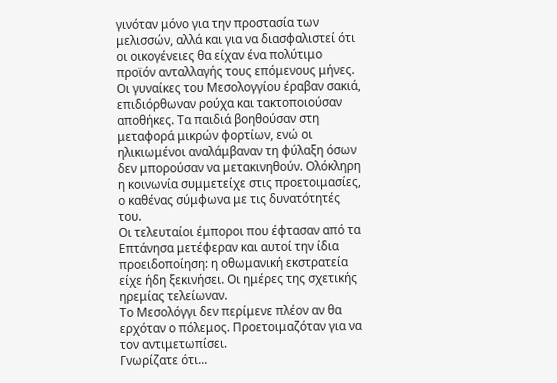γινόταν μόνο για την προστασία των μελισσών, αλλά και για να διασφαλιστεί ότι οι οικογένειες θα είχαν ένα πολύτιμο προϊόν ανταλλαγής τους επόμενους μήνες.
Οι γυναίκες του Μεσολογγίου έραβαν σακιά, επιδιόρθωναν ρούχα και τακτοποιούσαν αποθήκες. Τα παιδιά βοηθούσαν στη μεταφορά μικρών φορτίων, ενώ οι ηλικιωμένοι αναλάμβαναν τη φύλαξη όσων δεν μπορούσαν να μετακινηθούν. Ολόκληρη η κοινωνία συμμετείχε στις προετοιμασίες, ο καθένας σύμφωνα με τις δυνατότητές του.
Οι τελευταίοι έμποροι που έφτασαν από τα Επτάνησα μετέφεραν και αυτοί την ίδια προειδοποίηση: η οθωμανική εκστρατεία είχε ήδη ξεκινήσει. Οι ημέρες της σχετικής ηρεμίας τελείωναν.
Το Μεσολόγγι δεν περίμενε πλέον αν θα ερχόταν ο πόλεμος. Προετοιμαζόταν για να τον αντιμετωπίσει.
Γνωρίζατε ότι...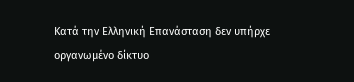Κατά την Ελληνική Επανάσταση δεν υπήρχε οργανωμένο δίκτυο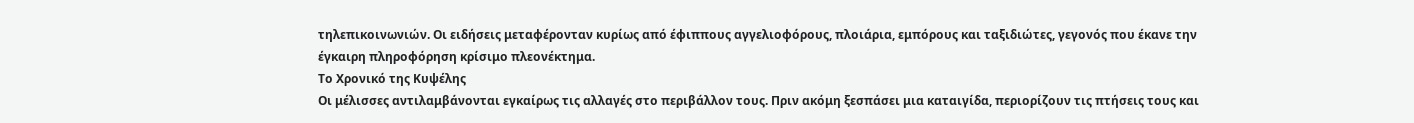τηλεπικοινωνιών. Οι ειδήσεις μεταφέρονταν κυρίως από έφιππους αγγελιοφόρους, πλοιάρια, εμπόρους και ταξιδιώτες, γεγονός που έκανε την έγκαιρη πληροφόρηση κρίσιμο πλεονέκτημα.
Το Χρονικό της Κυψέλης
Οι μέλισσες αντιλαμβάνονται εγκαίρως τις αλλαγές στο περιβάλλον τους. Πριν ακόμη ξεσπάσει μια καταιγίδα, περιορίζουν τις πτήσεις τους και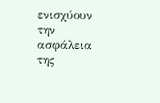ενισχύουν την ασφάλεια της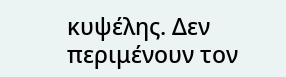κυψέλης. Δεν περιμένουν τον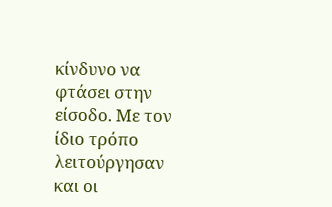κίνδυνο να φτάσει στην είσοδο. Με τον ίδιο τρόπο λειτούργησαν και οι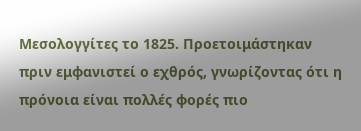Μεσολογγίτες το 1825. Προετοιμάστηκαν πριν εμφανιστεί ο εχθρός, γνωρίζοντας ότι η πρόνοια είναι πολλές φορές πιο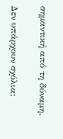σημαντική από τη δύναμη.

Δεν υπάρχουν σχόλια: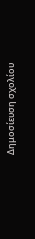Δημοσίευση σχολίου